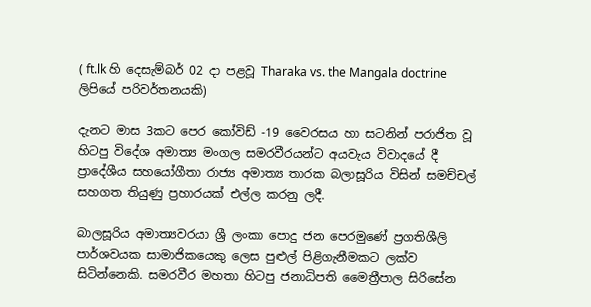( ft.lk හි දෙසැම්බර් 02 දා පළවූ Tharaka vs. the Mangala doctrine  ලිපියේ පරිවර්තනයකි)

දැනට මාස 3කට පෙර කෝවිඩ් -19 වෛරසය හා සටනින් පරාජිත වූ හිටපු විදේශ අමාත්‍ය මංගල සමරවීරයන්ට අයවැය විවාදයේ දී ප්‍රාදේශීය සහයෝගීතා රාජ්‍ය අමාත්‍ය තාරක බලාසූරිය විසින් සමච්චල් සහගත තියුණු ප්‍රහාරයක් එල්ල කරනු ලදී.

බාලසූරිය අමාත්‍යවරයා ශ්‍රී ලංකා පොදු ජන පෙරමුණේ ප්‍රගතිශීලි පාර්ශවයක සාමාජිකයෙකු ලෙස පුළුල් පිළිගැනීමකට ලක්ව සිටින්නෙකි. සමරවීර මහතා හිටපු ජනාධිපති මෛත්‍රීපාල සිරිසේන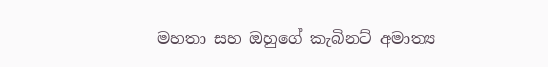මහතා සහ ඔහුගේ කැබිනට් අමාත්‍ය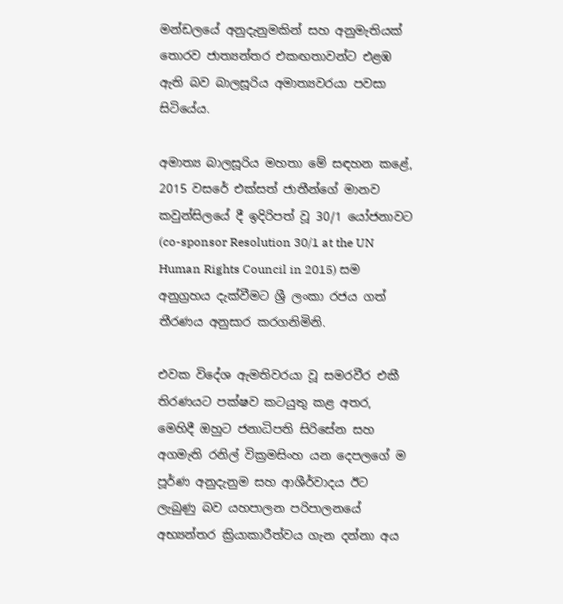මන්ඩලයේ අනුදැනුමකින් සහ අනුමැතියක් තොරව ජාත්‍යන්තර එකඟතාවන්ට එළඹ ඇති බව බාලසූරිය අමාත්‍යවරයා පවසා සිටියේය.

අමාත්‍ය බාලසූරිය මහතා මේ සඳහන කළේ, 2015 වසරේ එක්සත් ජාතීන්ගේ මානව කවුන්සිලයේ දී ඉදිරිපත් වූ 30/1 යෝජනාවට (co-sponsor Resolution 30/1 at the UN Human Rights Council in 2015) සම අනුග්‍රහය දැක්වීමට ශ්‍රී ලංකා රජය ගත් තීරණය අනුසාර කරගනිමිනි.

එවක විදේශ ඇමතිවරයා වූ සමරවීර එකී තිරණයට පක්ෂව කටයුතු කළ අතර, මෙහිදී ඔහුට ජනාධිපති සිරිසේන සහ අගමැති රනිල් වික්‍රමසිංහ යන දෙපලගේ ම පූර්ණ අනුදැනුම සහ ආශීර්වාදය ඊට ලැබුණු බව යහපාලන පරිපාලනයේ අභ්‍යන්තර ක්‍රියාකාරීත්වය ගැන දන්නා අය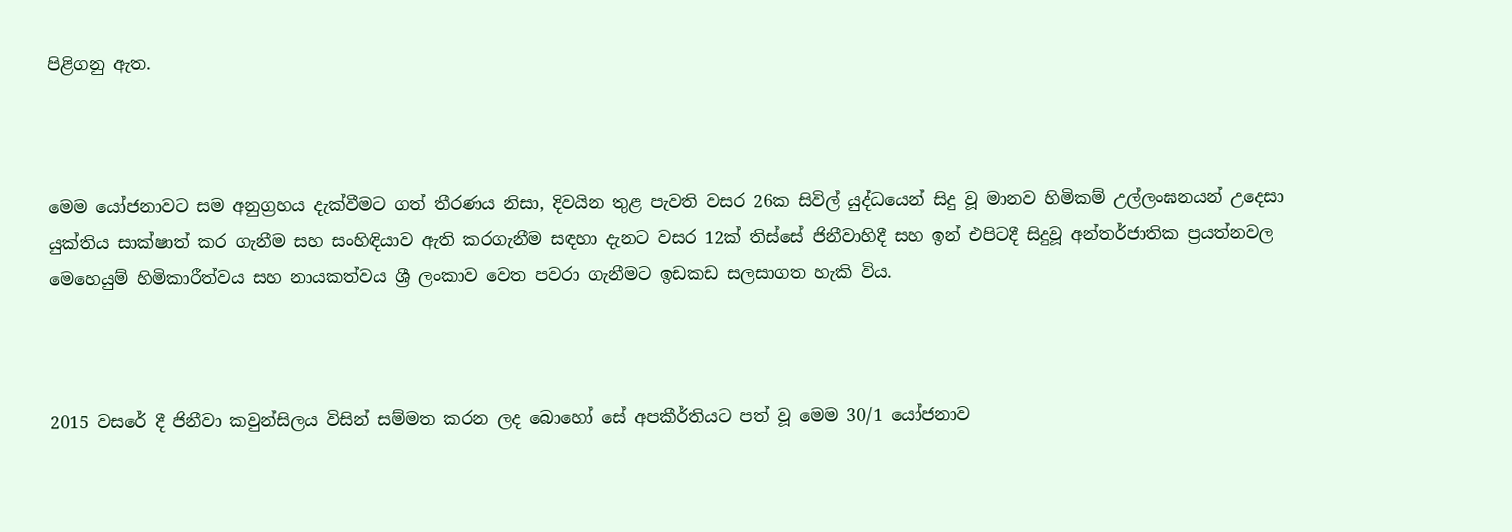පිළිගනු ඇත.



මෙම යෝජනාවට සම අනුග්‍රහය දැක්වීමට ගත් තීරණය නිසා, දිවයින තුළ පැවති වසර 26ක සිවිල් යුද්ධයෙන් සිදු වූ මානව හිමිකම් උල්ලංඝනයන් උදෙසා යුක්තිය සාක්ෂාත් කර ගැනීම සහ සංහිඳියාව ඇති කරගැනීම සඳහා දැනට වසර 12ක් තිස්සේ ජිනීවාහිදී සහ ඉන් එපිටදී සිදුවූ අන්තර්ජාතික ප්‍රයත්නවල මෙහෙයුම් හිමිකාරීත්වය සහ නායකත්වය ශ්‍රී ලංකාව වෙත පවරා ගැනීමට ඉඩකඩ සලසාගත හැකි විය.



2015 වසරේ දී ජිනීවා කවුන්සිලය විසින් සම්මත කරන ලද බොහෝ සේ අපකීර්තියට පත් වූ මෙම 30/1 යෝජනාව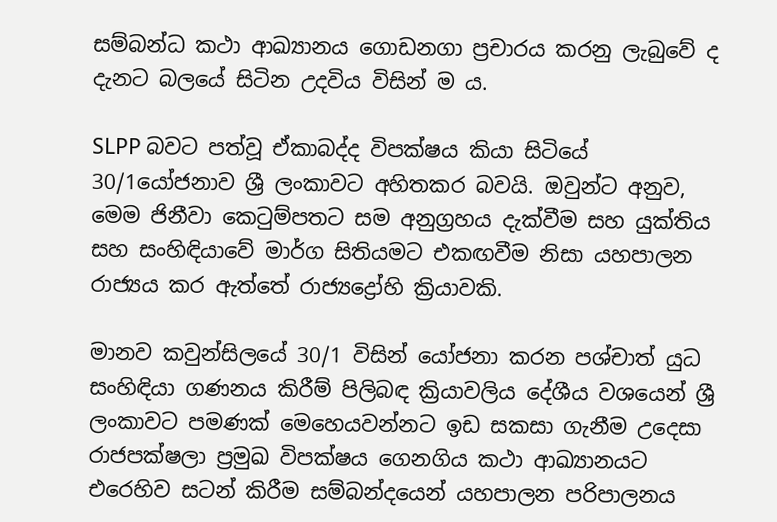සම්බන්ධ කථා ආඛ්‍යානය ගොඩනගා ප්‍රචාරය කරනු ලැබුවේ ද දැනට බලයේ සිටින උදවිය විසින් ම ය.

SLPP බවට පත්වූ ඒකාබද්ද විපක්ෂය කියා සිටියේ 30/1යෝජනාව ශ්‍රී ලංකාවට අහිතකර බවයි. ඔවුන්ට අනුව, මෙම ජිනීවා කෙටුම්පතට සම අනුග්‍රහය දැක්වීම සහ යුක්තිය සහ සංහිඳියාවේ මාර්ග සිතියමට එකඟවීම නිසා යහපාලන රාජ්‍යය කර ඇත්තේ රාජ්‍යද්‍රෝහි ක්‍රියාවකි.

මානව කවුන්සිලයේ 30/1 විසින් යෝජනා කරන පශ්චාත් යුධ සංහිඳියා ගණනය කිරීම් පිලිබඳ ක්‍රියාවලිය දේශීය වශයෙන් ශ්‍රී ලංකාවට පමණක් මෙහෙයවන්නට ඉඩ සකසා ගැනීම උදෙසා රාජපක්ෂලා ප්‍රමුඛ විපක්ෂය ගෙනගිය කථා ආඛ්‍යානයට එරෙහිව සටන් කිරීම සම්බන්දයෙන් යහපාලන පරිපාලනය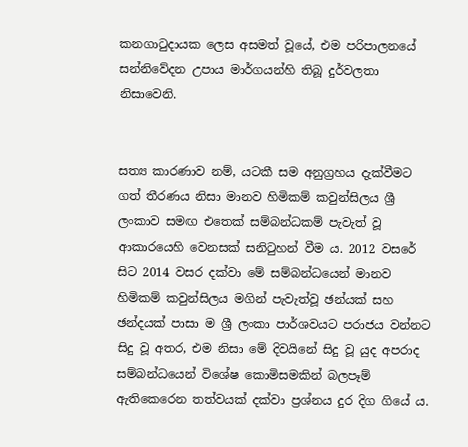කනගාටුදායක ලෙස අසමත් වූයේ, එම පරිපාලනයේ සන්නිවේදන උපාය මාර්ගයන්හි තිබූ දුර්වලතා නිසාවෙනි.


සත්‍ය කාරණාව නම්, යටකී සම අනුග්‍රහය දැක්වීමට ගත් තීරණය නිසා මානව හිමිකම් කවුන්සිලය ශ්‍රී ලංකාව සමඟ එතෙක් සම්බන්ධකම් පැවැත් වූ ආකාරයෙහි වෙනසක් සනිටුහන් වීම ය. 2012 වසරේ සිට 2014 වසර දක්වා මේ සම්බන්ධයෙන් මානව හිමිකම් කවුන්සිලය මගින් පැවැත්වූ ඡන්යක් සහ ඡන්දයක් පාසා ම ශ්‍රී ලංකා පාර්ශවයට පරාජය වන්නට සිදු වූ අතර, එම නිසා මේ දිවයිනේ සිදු වූ යුද අපරාද සම්බන්ධයෙන් විශේෂ කොමිසමකින් බලපෑම් ඇතිකෙරෙන තත්වයක් දක්වා ප්‍රශ්නය දුර දිග ගියේ ය.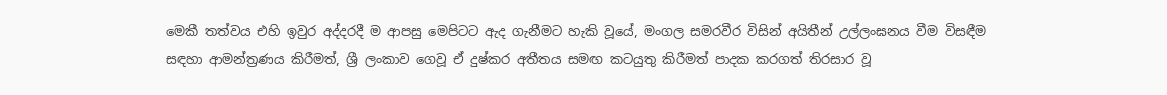මෙකී තත්වය එහි ඉවුර අද්දරදී ම ආපසු මෙපිටට ඇද ගැනීමට හැකි වූයේ, මංගල සමරවීර විසින් අයිතීන් උල්ලංඝනය වීම විසඳීම සඳහා ආමන්ත්‍රණය කිරීමත්, ශ්‍රී ලංකාව ගෙවූ ඒ දුෂ්කර අතීතය සමඟ කටයුතු කිරීමත් පාදක කරගත් තිරසාර වූ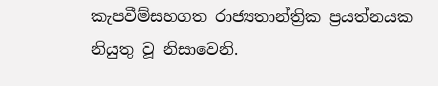කැපවීම්සහගත රාජ්‍යතාන්ත්‍රික ප්‍රයත්නයක නියුතු වූ නිසාවෙනි.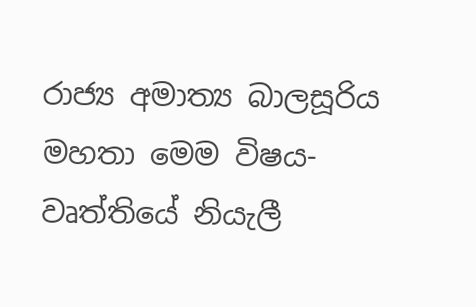රාජ්‍ය අමාත්‍ය බාලසූරිය මහතා මෙම විෂය-වෘත්තියේ නියැලී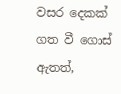වසර දෙකක් ගත වී ගොස් ඇතත්,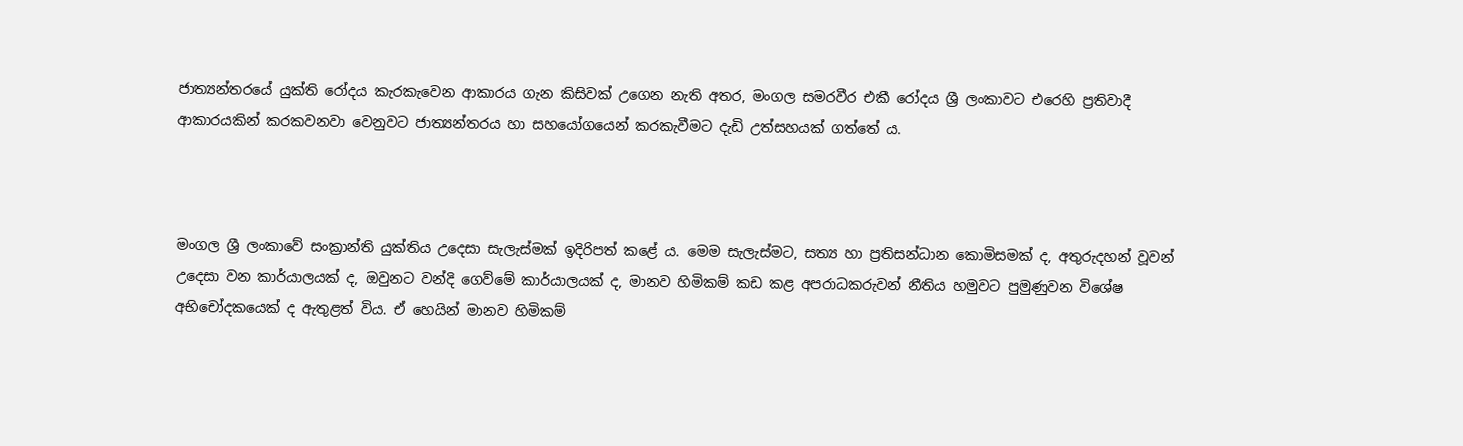ජාත්‍යන්තරයේ යුක්ති රෝදය කැරකැවෙන ආකාරය ගැන කිසිවක් උගෙන නැති අතර, මංගල සමරවීර එකී රෝදය ශ්‍රී ලංකාවට එරෙහි ප්‍රතිවාදී ආකාරයකින් කරකවනවා වෙනුවට ජාත්‍යන්තරය හා සහයෝගයෙන් කරකැවීමට දැඩි උත්සහයක් ගත්තේ ය.



මංගල ශ්‍රී ලංකාවේ සංක්‍රාන්ති යුක්තිය උදෙසා සැලැස්මක් ඉදිරිපත් කළේ ය. මෙම සැලැස්මට, සත්‍ය හා ප්‍රතිසන්ධාන කොමිසමක් ද, අතුරුදහන් වූවන් උදෙසා වන කාර්යාලයක් ද, ඔවුනට වන්දි ගෙව්මේ කාර්යාලයක් ද, මානව හිමිකම් කඩ කළ අපරාධකරුවන් නීතිය හමුවට පුමුණුවන විශේෂ අභිචෝදකයෙක් ද ඇතුළත් විය. ඒ හෙයින් මානව හිමිකම්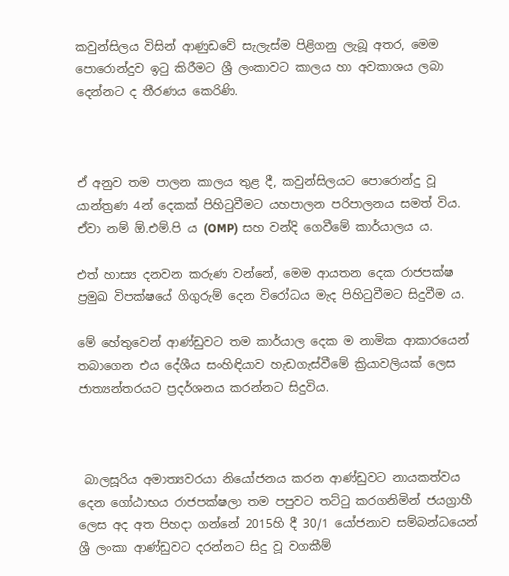කවුන්සිලය විසින් ආණුඩවේ සැලැස්ම පිළිගනු ලැබූ අතර, මෙම පොරොන්දුව ඉටු කිරීමට ශ්‍රී ලංකාවට කාලය හා අවකාශය ලබා දෙන්නට ද තීරණය කෙරිණි.



ඒ අනුව තම පාලන කාලය තුළ දී, කවුන්සිලයට පොරොන්දු වූ යාන්ත්‍රණ 4න් දෙකක් පිහිටුවීමට යහපාලන පරිපාලනය සමත් විය. ඒවා නම් ඕ.එම්.පි ය (OMP) සහ වන්දි ගෙවීමේ කාර්යාලය ය.

එත් හාස්‍ය දනවන කරුණ වන්නේ, මෙම ආයතන දෙක රාජපක්ෂ ප්‍රමුඛ විපක්ෂයේ ගිගුරුම් දෙන විරෝධය මැද පිහිටුවීමට සිදුවීම ය.

මේ හේතුවෙන් ආණ්ඩුවට තම කාර්යාල දෙක ම නාමික ආකාරයෙන් තබාගෙන එය දේශීය සංහිඳියාව හැඩගැස්වීමේ ක්‍රියාවලියක් ලෙස ජාත්‍යන්තරයට ප්‍රදර්ශනය කරන්නට සිදුවිය.



 බාලසූරිය අමාත්‍යවරයා නියෝජනය කරන ආණ්ඩුවට නායකත්වය දෙන ගෝඨාභය රාජපක්ෂලා තම පපුවට තට්ටු කරගනිමින් ජයග්‍රාහී ලෙස අද අත පිහදා ගන්නේ 2015හි දී 30/1 යෝජනාව සම්බන්ධයෙන් ශ්‍රී ලංකා ආණ්ඩුවට දරන්නට සිදු වූ වගකීම්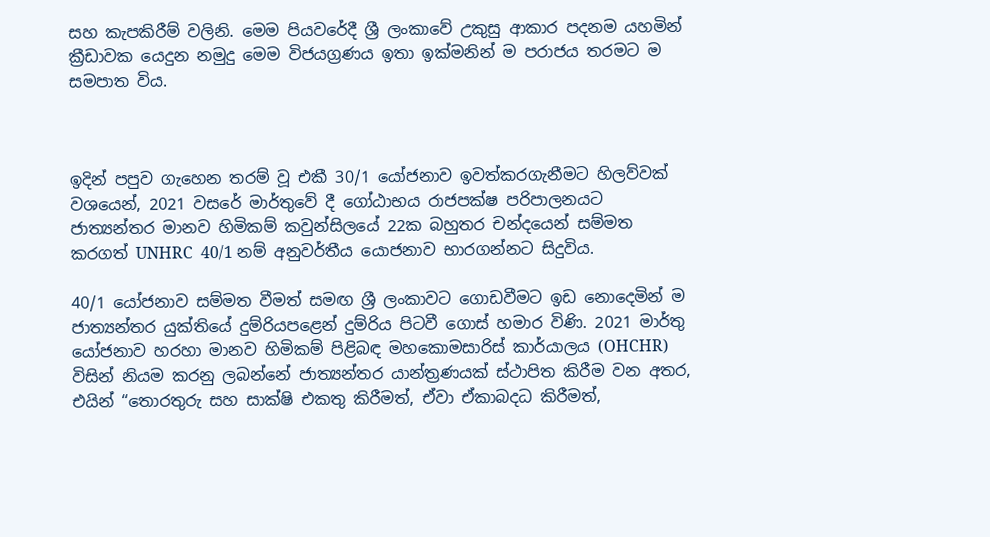සහ කැපකිරීම් වලිනි. මෙම පියවරේදී ශ්‍රී ලංකාවේ උකුසු ආකාර පදනම යහමින් ක්‍රීඩාවක යෙදුන නමුදු මෙම විජයග්‍රණය ඉතා ඉක්මනින් ම පරාජය තරමට ම සමපාත විය.



ඉදින් පපුව ගැහෙන තරම් වූ එකී 30/1 යෝජනාව ඉවත්කරගැනීමට හිලව්වක් වශයෙන්, 2021 වසරේ මාර්තුවේ දී ගෝඨාභය රාජපක්ෂ පරිපාලනයට ජාත්‍යන්තර මානව හිමිකම් කවුන්සිලයේ 22ක බහුතර චන්දයෙන් සම්මත කරගත් UNHRC  40/1 නම් අනුවර්තීය යොජනාව භාරගන්නට සිදුවිය.

40/1 යෝජනාව සම්මත වීමත් සමඟ ශ්‍රී ලංකාවට ගොඩවීමට ඉඩ නොදෙමින් ම ජාත්‍යන්තර යුක්තියේ දුම්රියපළෙන් දුම්රිය පිටවී ගොස් හමාර විණි. 2021 මාර්තු යෝජනාව හරහා මානව හිමිකම් පිළිබඳ මහකොමසාරිස් කාර්යාලය (OHCHR) විසින් නියම කරනු ලබන්නේ ජාත්‍යන්තර යාන්ත්‍රණයක් ස්ථාපිත කිරීම වන අතර, එයින් “තොරතුරු සහ සාක්ෂි එකතු කිරීමත්, ඒවා ඒකාබදධ කිරීමත්,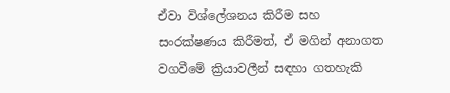ඒවා විශ්ලේශනය කිරීම සහ සංරක්ෂණය කිරීමත්, ඒ මගින් අනාගත වගවීමේ ක්‍රියාවලීන් සඳහා ගතහැකි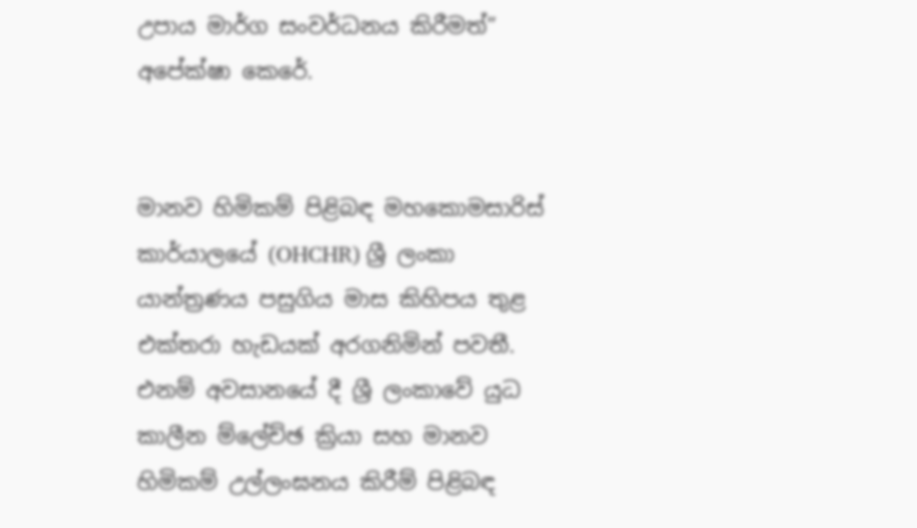උපාය මාර්ග සංවර්ධනය කිරීමත්” අපේක්ෂා කෙරේ.


මානව හිමිකම් පිළිබඳ මහකොමසාරිස් කාර්යාලයේ (OHCHR) ශ්‍රී ලංකා යාන්ත්‍රණය පසුගිය මාස කිහිපය තුළ එක්තරා හැඩයක් අරගනිමින් පවතී. එනම් අවසානයේ දී ශ්‍රී ලංකාවේ යුධ කාලීන ම්ලේච්ඡ ක්‍රියා සහ මානව හිමිකම් උල්ලංඝනය කිරීම් පිළිබඳ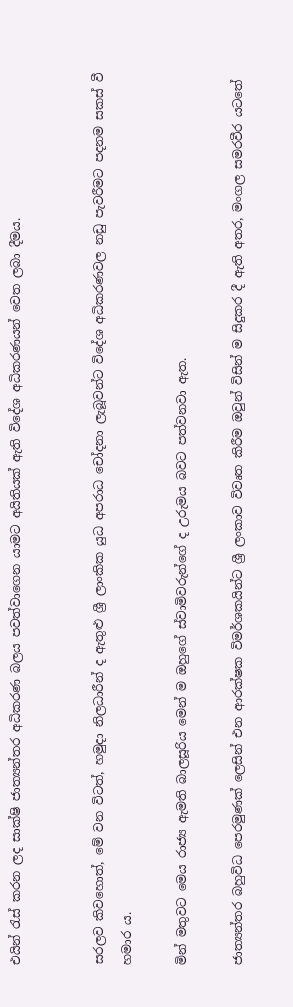එයින් රැස් කරන ලද සාක්ෂි ජාත්‍යන්තර අධිකරණ බලය පවත්වාගෙන යාමට අයිතියක් ඇති විදේශ අධිකරණයන් වෙත ලබා දීමය.


සරලව කිවහොත්, මේ වන විටත්, හමුදා නිලධාරීන් ද ඇතුළු ශ්‍රී ලාංකික යුධ අපරාධ චෝදනා ලැබූවන්ට විදේශ අධිකරණවල නඩු පැවරීමට පදනම සකස් වී හමාර ය.

මින් මතුවට මෙය රාජ්‍ය ඇමති බාලසූරිය මෙන් ම ඔහුගේ ස්වාමිවරුන්ගේ ද උරුමය බවට පත්වනවා ඇත.

ජාත්‍යන්තර බහුවිධ පෙරමුණක් ලෙසින් එන ආරක්ෂක විමර්ශකයින්ට ශ්‍රී ලංකාව විවෘත කිරීම ඔවුන් විසින් ම සිදුකර දී ඇති අතර, මංගල සමරවීර යටතේ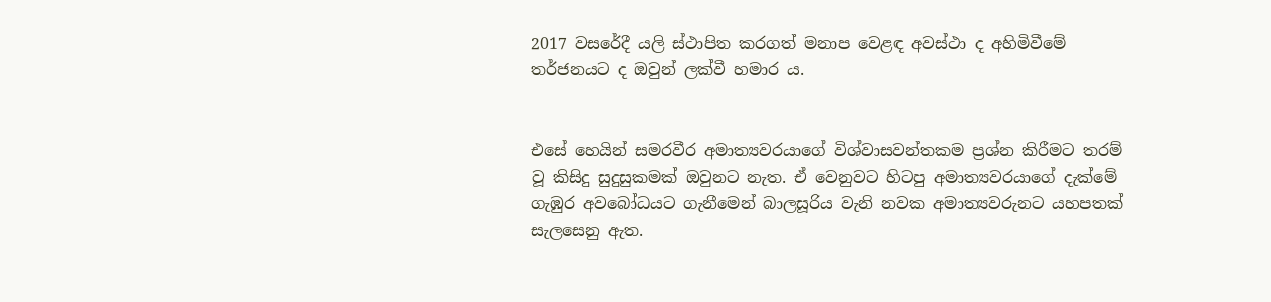2017 වසරේදී යලි ස්ථාපිත කරගත් මනාප වෙළඳ අවස්ථා ද අහිමිවීමේ තර්ජනයට ද ඔවුන් ලක්වී හමාර ය.


එසේ හෙයින් සමරවීර අමාත්‍යවරයාගේ විශ්වාසවන්තකම ප්‍රශ්න කිරීමට තරම් වූ කිසිදු සුදුසුකමක් ඔවුනට නැත. ඒ වෙනුවට හිටපු අමාත්‍යවරයාගේ දැක්මේ ගැඹුර අවබෝධයට ගැනීමෙන් බාලසූරිය වැනි නවක අමාත්‍යවරුනට යහපතක් සැලසෙනු ඇත.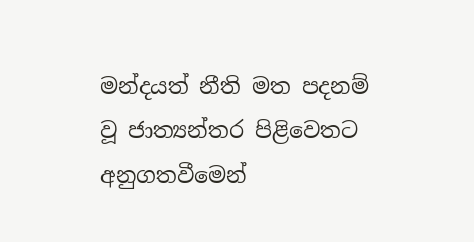මන්දයත් නීති මත පදනම් වූ ජාත්‍යන්තර පිළිවෙතට අනුගතවීමෙන්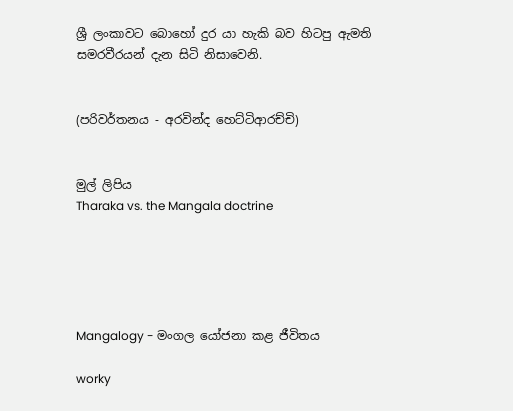ශ්‍රී ලංකාවට බොහෝ දුර යා හැකි බව හිටපු ඇමති සමරවීරයන් දැන සිටි නිසාවෙනි.


(පරිවර්තනය - අරවින්ද හෙට්ටිආරච්චි)


මුල් ලිපිය
Tharaka vs. the Mangala doctrine





Mangalogy - මංගල යෝජනා කළ ජීවිතය

worky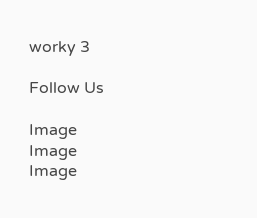worky 3

Follow Us

Image
Image
Image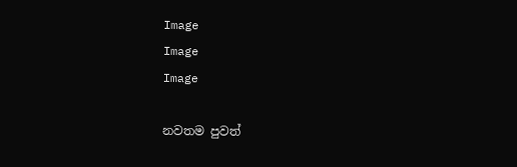Image
Image
Image

නවතම පුවත්